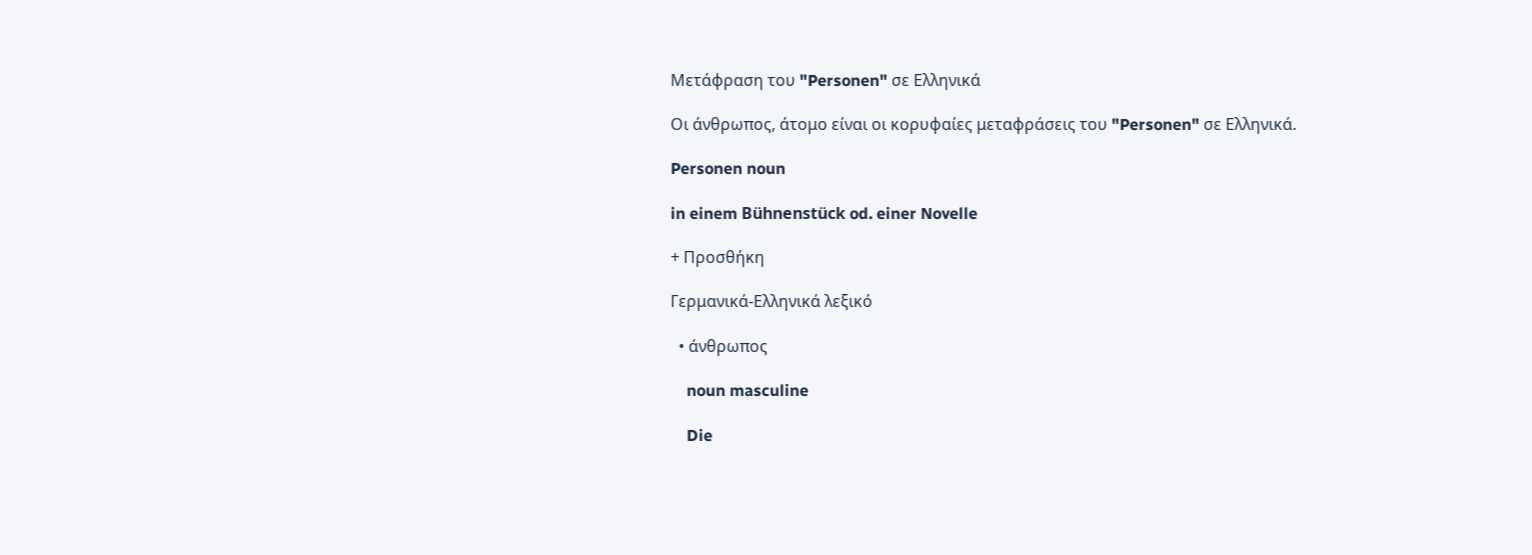Μετάφραση του "Personen" σε Ελληνικά

Οι άνθρωπος, άτομο είναι οι κορυφαίες μεταφράσεις του "Personen" σε Ελληνικά.

Personen noun

in einem Bühnenstück od. einer Novelle

+ Προσθήκη

Γερμανικά-Ελληνικά λεξικό

  • άνθρωπος

    noun masculine

    Die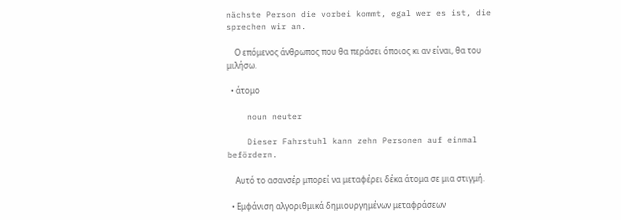nächste Person die vorbei kommt, egal wer es ist, die sprechen wir an.

    Ο επόμενος άνθρωπος που θα περάσει όποιος κι αν είναι, θα του μιλήσω.

  • άτομο

    noun neuter

    Dieser Fahrstuhl kann zehn Personen auf einmal befördern.

    Αυτό το ασανσέρ μπορεί να μεταφέρει δέκα άτομα σε μια στιγμή.

  • Εμφάνιση αλγοριθμικά δημιουργημένων μεταφράσεων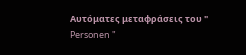Αυτόματες μεταφράσεις του " Personen "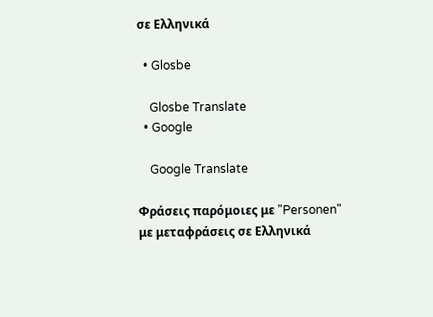σε Ελληνικά

  • Glosbe

    Glosbe Translate
  • Google

    Google Translate

Φράσεις παρόμοιες με "Personen" με μεταφράσεις σε Ελληνικά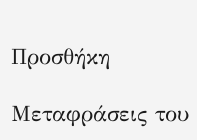Προσθήκη

Μεταφράσεις του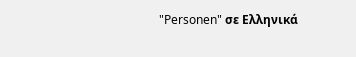"Personen" σε Ελληνικά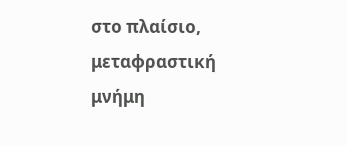στο πλαίσιο, μεταφραστική μνήμη